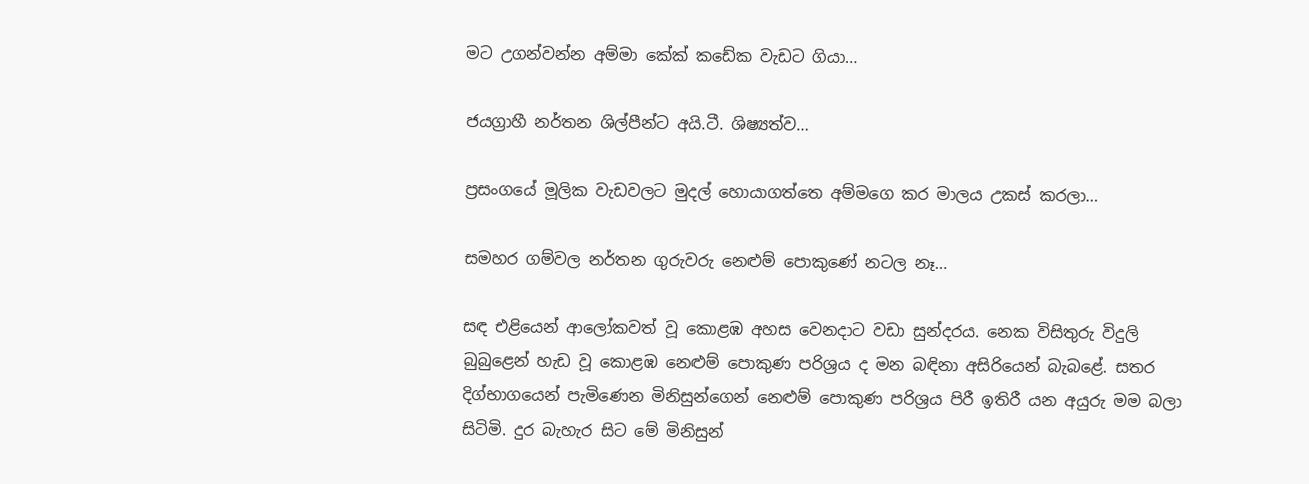මට උගන්වන්න අම්මා කේක් කඩේක වැඩට ගියා…

ජයග්‍රාහී නර්තන ශිල්පීන්ට අයි.ටී. ශිෂ්‍යත්ව…

ප්‍රසංගයේ මූලික වැඩවලට මුදල් හොයාගත්තෙ අම්මගෙ කර මාලය උකස් කරලා…

සමහර ගම්වල නර්තන ගුරුවරු නෙළුම් පොකුණේ නටල නෑ…

සඳ එළියෙන් ආලෝකවත් වූ කොළඹ අහස වෙනදාට වඩා සුන්දරය. නෙක විසිතුරු විදුලි බුබුළෙන් හැඩ වූ කොළඹ නෙළුම් පොකුණ පරිශ්‍රය ද මන බඳිනා අසිරියෙන් බැබළේ. සතර දිග්භාගයෙන් පැමිණෙන මිනිසුන්ගෙන් නෙළුම් පොකුණ පරිශ්‍රය පිරී ඉතිරී යන අයුරු මම බලා සිටිමි. දුර බැහැර සිට මේ මිනිසුන්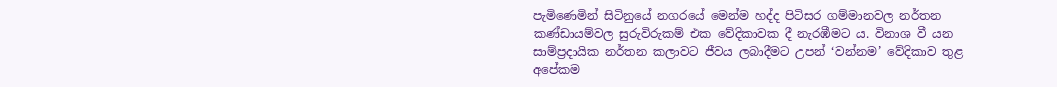පැමිණෙමින් සිටිනුයේ නගරයේ මෙන්ම හද්ද පිටිසර ගම්මානවල නර්තන කණ්ඩායම්වල සුරුවිරුකම් එක වේදිකාවක දී නැරඹීමට ය. විනාශ වී යන සාම්ප්‍රදායික නර්තන කලාවට ජීවය ලබාදීමට උපන් ‘වන්නම’ වේදිකාව තුළ අපේකම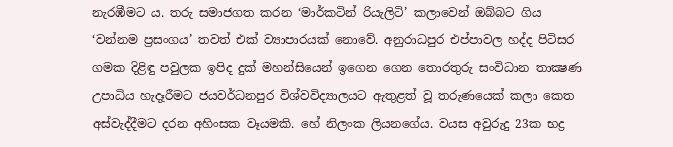නැරඹීමට ය. තරු සමාජගත කරන ‘මාර්කටින් රියැලිටි’ කලාවෙන් ඔබ්බට ගිය ‘වන්නම ප්‍රසංගය’ තවත් එක් ව්‍යාපාරයක් නොවේ. අනුරාධපුර එප්පාවල හද්ද පිටිසර ගමක දිළිඳු පවුලක ඉපිද දුක් මහන්සියෙන් ඉගෙන ගෙන තොරතුරු සංවිධාන තාක්‍ෂණ උපාධිය හැදෑරීමට ජයවර්ධනපුර විශ්වවිද්‍යාලයට ඇතුළත් වූ තරුණයෙක් කලා කෙත අස්වැද්දීමට දරන අහිංසක වෑයමකි. හේ නිලංක ලියනගේය. වයස අවුරුදු 23ක භද්‍ර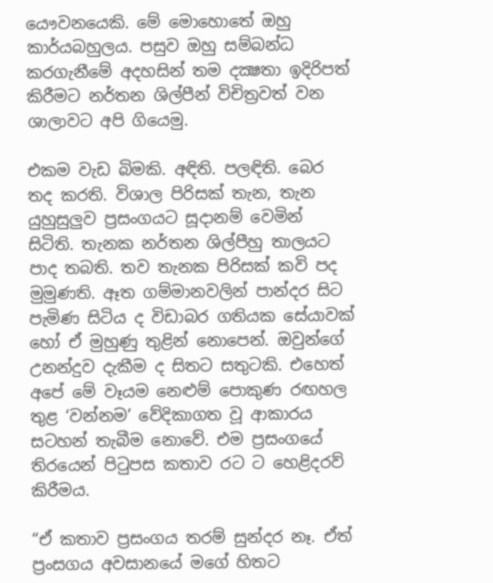යෞවනයෙකි. මේ මොහොතේ ඔහු කාර්යබහුලය. පසුව ඔහු සම්බන්ධ කරගැනීමේ අදහසින් තම දක්‍ෂතා ඉදිරිපත් කිරීමට නර්තන ශිල්පීන් විචිත්‍රවත් වන ශාලාවට අපි ගියෙමු.

එකම වැඩ බිමකි. අඳිති. පලඳිති. බෙර තද කරති. විශාල පිරිසක් තැන, තැන යුහුසුලුව ප්‍රසංගයට සූදානම් වෙමින් සිටිති. තැනක නර්තන ශිල්පීහු තාලයට පාද තබති. තව තැනක පිරිසක් කවි පද මුමුණති. ඈත ගම්මානවලින් පාන්දර සිට පැමිණ සිටිය ද විඩාබර ගතියක සේයාවක් හෝ ඒ මුහුණු තුළින් නොපෙන්. ඔවුන්ගේ උනන්දුව දැකීම ද සිතට සතුටකි. එහෙත් අපේ මේ වෑයම නෙළුම් පොකුණ රඟහල තුළ ‘වන්නම’ වේදිකාගත වූ ආකාරය සටහන් තැබීම නොවේ. එම ප්‍රසංගයේ තිරයෙන් පිටුපස කතාව රට ට හෙළිදරව් කිරීමය.

“ඒ කතාව ප්‍රසංගය තරම් සුන්දර නෑ. ඒත් ප්‍රංසගය අවසානයේ මගේ හිතට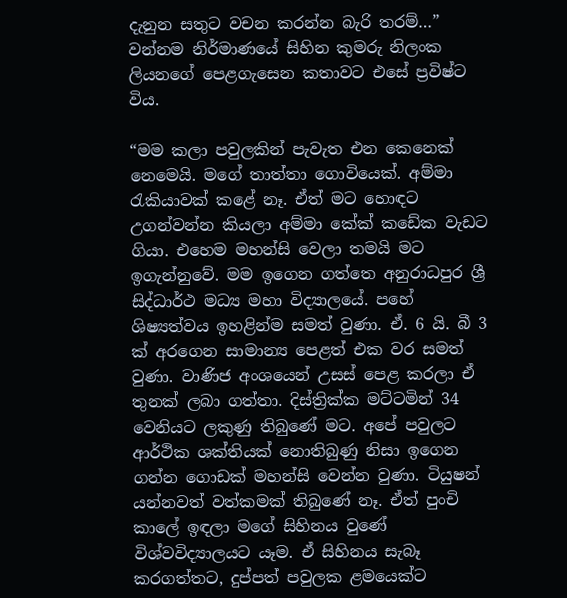දැනුන සතුට වචන කරන්න බැරි තරම්…” වන්නම නිර්මාණයේ සිහින කුමරු නිලංක ලියනගේ පෙළගැසෙන කතාවට එසේ ප්‍රවිෂ්ට විය.

“මම කලා පවුලකින් පැවැත එන කෙනෙක් නෙමෙයි. මගේ තාත්තා ගොවියෙක්. අම්මා රැකියාවක් කළේ නෑ. ඒත් මට හොඳට උගන්වන්න කියලා අම්මා කේක් කඩේක වැඩට ගියා. එහෙම මහන්සි වෙලා තමයි මට ඉගැන්නුවේ. මම ඉගෙන ගත්තෙ අනුරාධපුර ශ්‍රී සිද්ධාර්ථ මධ්‍ය මහා විද්‍යාලයේ. පහේ ශිෂ්‍යත්වය ඉහළින්ම සමත් වුණා. ඒ. 6 යි. බී 3 ක් අරගෙන සාමාන්‍ය පෙළත් එක වර සමත් වුණා. වාණිජ අංශයෙන් උසස් පෙළ කරලා ඒ තුනක් ලබා ගත්තා. දිස්ත්‍රික්ක මට්ටමින් 34 වෙනියට ලකුණු තිබුණේ මට. අපේ පවුලට ආර්ථික ශක්තියක් නොතිබුණු නිසා ඉගෙන ගන්න ගොඩක් මහන්සි වෙන්න වුණා. ටියුෂන් යන්නවත් වත්කමක් තිබුණේ නෑ. ඒත් පුංචි කාලේ ඉඳලා මගේ සිහිනය වුණේ විශ්වවිද්‍යාලයට යෑම. ඒ සිහිනය සැබෑ කරගත්තට, දුප්පත් පවුලක ළමයෙක්ට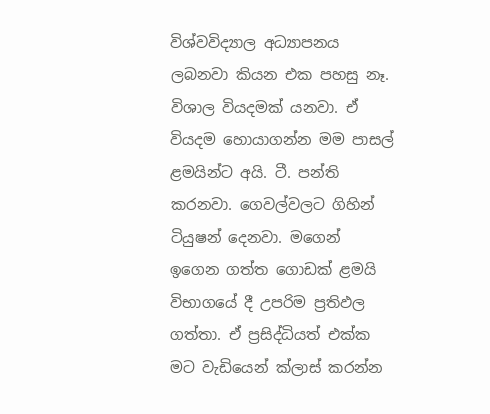විශ්වවිද්‍යාල අධ්‍යාපනය ලබනවා කියන එක පහසු නෑ. විශාල වියදමක් යනවා. ඒ වියදම හොයාගන්න මම පාසල් ළමයින්ට අයි. ටී. පන්ති කරනවා. ගෙවල්වලට ගිහින් ටියුෂන් දෙනවා. මගෙන් ඉගෙන ගත්ත ගොඩක් ළමයි විභාගයේ දී උපරිම ප්‍රතිඵල ගත්තා. ඒ ප්‍රසිද්ධියත් එක්ක මට වැඩියෙන් ක්ලාස් කරන්න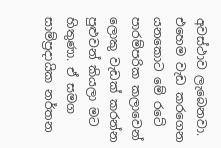අවස්ථාව ලැබෙනවා. එහෙම වැඩ කරගෙන යනකොට මේ රටේ පාරම්පරික කලාවෙන් ලොකු වැඩක් කරන්න පුළුවන් කියලා මට හිතුණා. ඒ සමග සාම්ප්‍රදායික නර්තන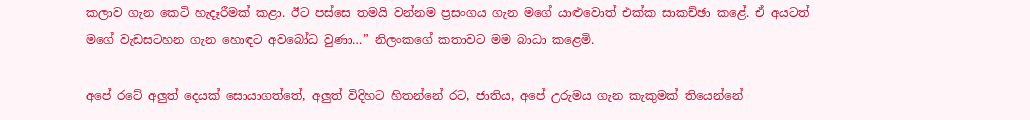කලාව ගැන කෙටි හැදෑරීමක් කළා. ඊට පස්සෙ තමයි වන්නම ප්‍රසංගය ගැන මගේ යාළුවොත් එක්ක සාකච්ඡා කළේ. ඒ අයටත් මගේ වැඩසටහන ගැන හොඳට අවබෝධ වුණා…” නිලංකගේ කතාවට මම බාධා කළෙමි.

අපේ රටේ අලුත් දෙයක් සොයාගත්තේ, අලුත් විදිහට හිතන්නේ රට, ජාතිය, අපේ උරුමය ගැන කැකුමක් තියෙන්නේ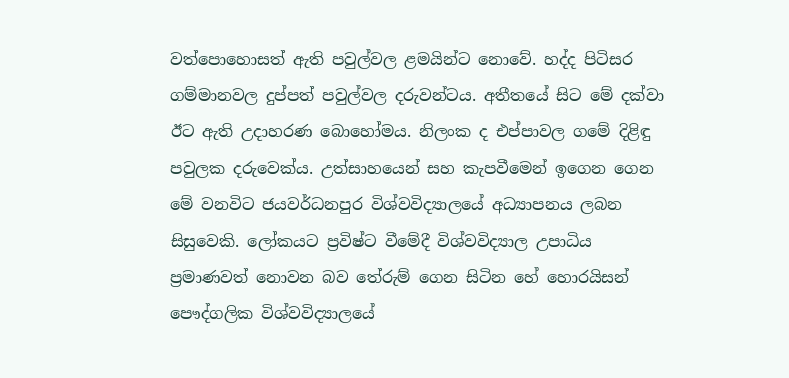වත්පොහොසත් ඇති පවුල්වල ළමයින්ට නොවේ. හද්ද පිටිසර ගම්මානවල දුප්පත් පවුල්වල දරුවන්ටය. අතීතයේ සිට මේ දක්වා ඊට ඇති උදාහරණ බොහෝමය. නිලංක ද එප්පාවල ගමේ දිළිඳු පවුලක දරුවෙක්ය. උත්සාහයෙන් සහ කැපවීමෙන් ඉගෙන ගෙන මේ වනවිට ජයවර්ධනපුර විශ්වවිද්‍යාලයේ අධ්‍යාපනය ලබන සිසුවෙකි. ලෝකයට ප්‍රවිෂ්ට වීමේදී විශ්වවිද්‍යාල උපාධිය ප්‍රමාණවත් නොවන බව තේරුම් ගෙන සිටින හේ හොරයිසන් පෞද්ගලික විශ්වවිද්‍යාලයේ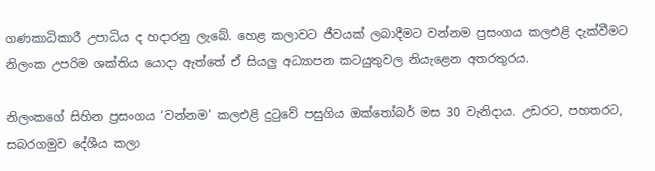ගණකාධිකාරී උපාධිය ද හදාරනු ලැබේ. හෙළ කලාවට ජීවයක් ලබාදීමට වන්නම ප්‍රසංගය කලඑළි දැක්වීමට නිලංක උපරිම ශක්තිය යොදා ඇත්තේ ඒ සියලු අධ්‍යාපන කටයුතුවල නියැළෙන අතරතුරය.

නිලංකගේ සිහින ප්‍රසංගය ‘වන්නම’ කලඑළි දුටුවේ පසුගිය ඔක්තෝබර් මස 30 වැනිදාය. උඩරට, පහතරට, සබරගමුව දේශීය කලා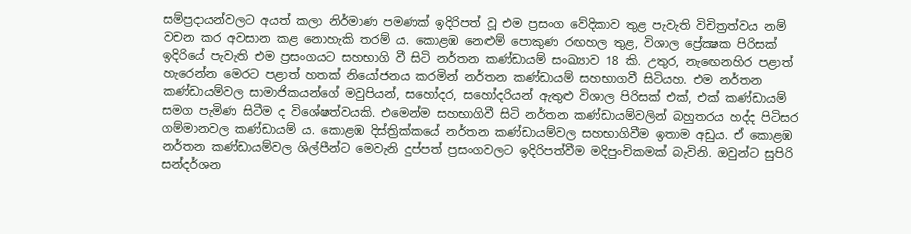සම්ප්‍රදායන්වලට අයත් කලා නිර්මාණ පමණක් ඉදිරිපත් වූ එම ප්‍රසංග වේදිකාව තුළ පැවැති විචිත්‍රත්වය නම් වචන කර අවසාන කළ නොහැකි තරම් ය. කොළඹ නෙළුම් පොකුණ රඟහල තුළ, විශාල ප්‍රේක්‍ෂක පිරිසක් ඉදිරියේ පැවැති එම ප්‍රසංගයට සහභාගි වී සිටි නර්තන කණ්ඩායම් සංඛ්‍යාව 18 කි. උතුර, නැඟෙනහිර පළාත් හැරෙන්න මෙරට පළාත් හතක් නියෝජනය කරමින් නර්තන කණ්ඩායම් සහභාගවී සිටියහ. එම නර්තන කණ්ඩායම්වල සාමාජිකයන්ගේ මවුපියන්, සහෝදර, සහෝදරියන් ඇතුළු විශාල පිරිසක් එක්, එක් කණ්ඩායම් සමග පැමිණ සිටීම ද විශේෂත්වයකි. එමෙන්ම සහභාගිවී සිටි නර්තන කණ්ඩායම්වලින් බහුතරය හද්ද පිටිසර ගම්මානවල කණ්ඩායම් ය. කොළඹ දිස්ත්‍රික්කයේ නර්තන කණ්ඩායම්වල සහභාගිවීම ඉතාම අඩුය. ඒ කොළඹ නර්තන කණ්ඩායම්වල ශිල්පීන්ට මෙවැනි දුප්පත් ප්‍රසංගවලට ඉදිරිපත්වීම මදිපුංචිකමක් බැවිනි. ඔවුන්ට සුපිරි සන්දර්ශන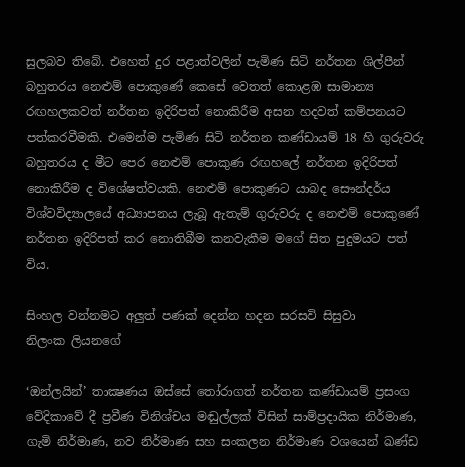සුලබව තිබේ. එහෙත් දුර පළාත්වලින් පැමිණ සිටි නර්තන ශිල්පීන් බහුතරය නෙළුම් පොකුණේ කෙසේ වෙතත් කොළඹ සාමාන්‍ය රඟහලකවත් නර්තන ඉදිරිපත් නොකිරීම අසන හදවත් කම්පනයට පත්කරවීමකි. එමෙන්ම පැමිණ සිටි නර්තන කණ්ඩායම් 18 හි ගුරුවරු බහුතරය ද මීට පෙර නෙළුම් පොකුණ රඟහලේ නර්තන ඉදිරිපත් නොකිරීම ද විශේෂත්වයකි. නෙළුම් පොකුණට යාබද සෞන්දර්ය විශ්වවිද්‍යාලයේ අධ්‍යාපනය ලැබූ ඇතැම් ගුරුවරු ද නෙළුම් පොකුණේ නර්තන ඉදිරිපත් කර නොතිබීම කනවැකීම මගේ සිත පුදුමයට පත් විය.

සිංහල වන්නමට අලුත් පණක් දෙන්න හදන සරසවි සිසුවා
නිලංක ලියනගේ

‘ඔන්ලයින්’ තාක්‍ෂණය ඔස්සේ තෝරාගත් නර්තන කණ්ඩායම් ප්‍රසංග වේදිකාවේ දී ප්‍රවීණ විනිශ්චය මඬුල්ලක් විසින් සාම්ප්‍රදායික නිර්මාණ, ගැමි නිර්මාණ, නව නිර්මාණ සහ සංකලන නිර්මාණ වශයෙන් ඛණ්ඩ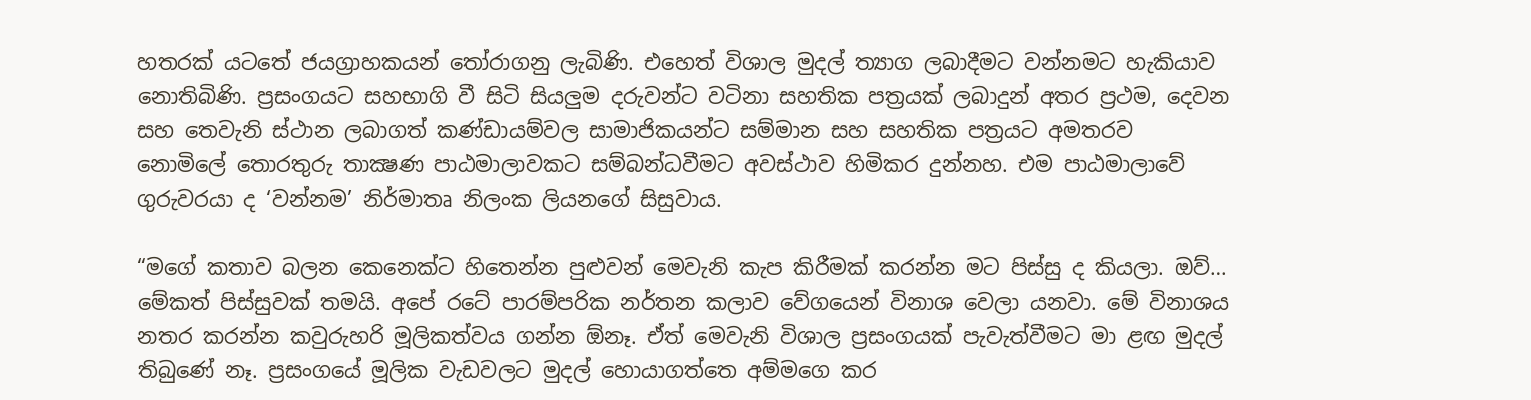හතරක් යටතේ ජයග්‍රාහකයන් තෝරාගනු ලැබිණි. එහෙත් විශාල මුදල් ත්‍යාග ලබාදීමට වන්නමට හැකියාව නොතිබිණි. ප්‍රසංගයට සහභාගි වී සිටි සියලුම දරුවන්ට වටිනා සහතික පත්‍රයක් ලබාදුන් අතර ප්‍රථම, දෙවන සහ තෙවැනි ස්ථාන ලබාගත් කණ්ඩායම්වල සාමාජිකයන්ට සම්මාන සහ සහතික පත්‍රයට අමතරව නොමිලේ තොරතුරු තාක්‍ෂණ පාඨමාලාවකට සම්බන්ධවීමට අවස්ථාව හිමිකර දුන්නහ. එම පාඨමාලාවේ ගුරුවරයා ද ‘වන්නම’ නිර්මාතෘ නිලංක ලියනගේ සිසුවාය.

“මගේ කතාව බලන කෙනෙක්ට හිතෙන්න පුළුවන් මෙවැනි කැප කිරීමක් කරන්න මට පිස්සු ද කියලා. ඔව්… මේකත් පිස්සුවක් තමයි. අපේ රටේ පාරම්පරික නර්තන කලාව වේගයෙන් විනාශ වෙලා යනවා. මේ විනාශය නතර කරන්න කවුරුහරි මූලිකත්වය ගන්න ඕනෑ. ඒත් මෙවැනි විශාල ප්‍රසංගයක් පැවැත්වීමට මා ළඟ මුදල් තිබුණේ නෑ. ප්‍රසංගයේ මූලික වැඩවලට මුදල් හොයාගත්තෙ අම්මගෙ කර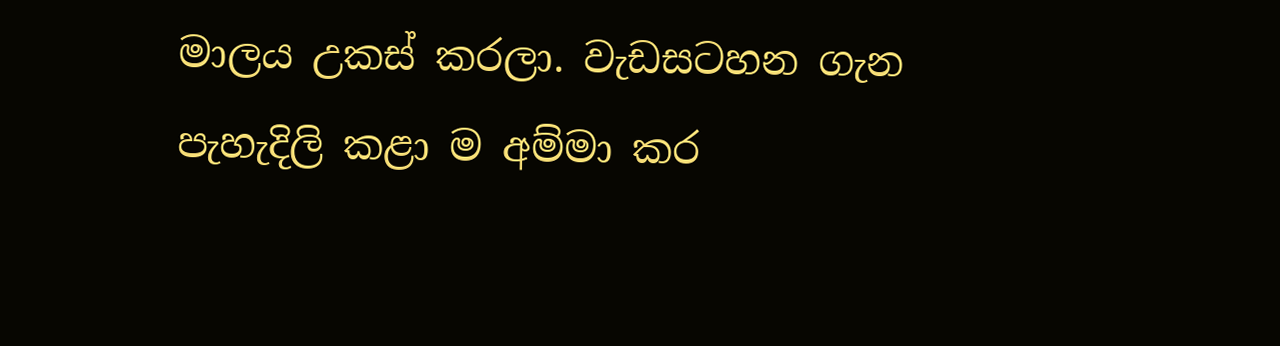මාලය උකස් කරලා. වැඩසටහන ගැන පැහැදිලි කළා ම අම්මා කර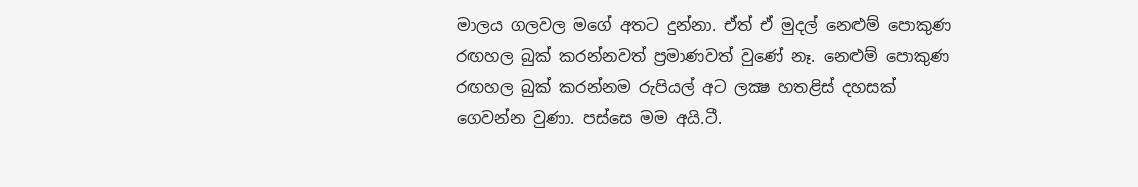මාලය ගලවල මගේ අතට දුන්නා. ඒත් ඒ මුදල් නෙළුම් පොකුණ රඟහල බුක් කරන්නවත් ප්‍රමාණවත් වුණේ නෑ. නෙළුම් පොකුණ රඟහල බුක් කරන්නම රුපියල් අට ලක්‍ෂ හතළිස් දහසක් ගෙවන්න වුණා. පස්සෙ මම අයි.ටී.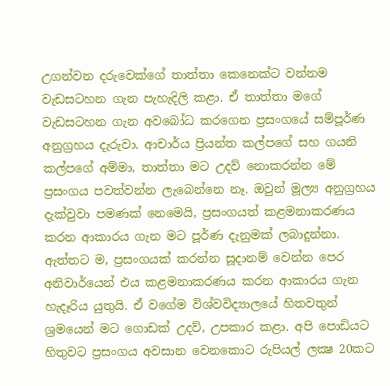උගන්වන දරුවෙක්ගේ තාත්තා කෙනෙක්ට වන්නම වැඩසටහන ගැන පැහැදිලි කළා. ඒ තාත්තා මගේ වැඩසටහන ගැන අවබෝධ කරගෙන ප්‍රසංගයේ සම්පූර්ණ අනුග්‍රහය දැරුවා. ආචාර්ය ප්‍රියන්ත කල්පගේ සහ ගයනි කල්පගේ අම්මා, තාත්තා මට උදව් නොකරන්න මේ ප්‍රසංගය පවත්වන්න ලැබෙන්නෙ නෑ. ඔවුන් මූල්‍ය අනුග්‍රහය දැක්වුවා පමණක් නෙමෙයි, ප්‍රසංගයත් කළමනාකරණය කරන ආකාරය ගැන මට පූර්ණ දැනුමක් ලබාදුන්නා. ඇත්තට ම, ප්‍රසංගයක් කරන්න සූදානම් වෙන්න පෙර අනිවාර්යෙන් එය කළමනාකරණය කරන ආකාරය ගැන හැදෑරිය යුතුයි. ඒ වගේම විශ්වවිද්‍යාලයේ හිතවතුන් ශ්‍රමයෙන් මට ගොඩක් උදව්, උපකාර කළා. අපි පොඩියට හිතුවට ප්‍රසංගය අවසාන වෙනකොට රුපියල් ලක්‍ෂ 20කට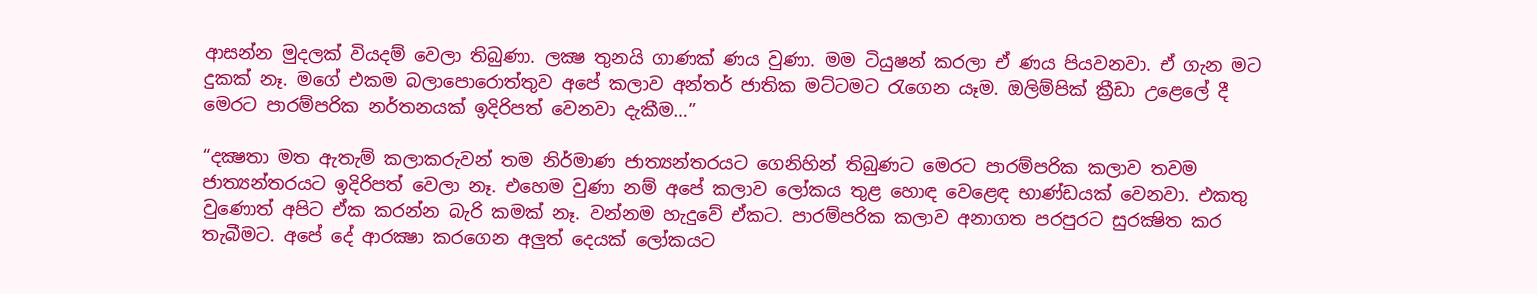ආසන්න මුදලක් වියදම් වෙලා තිබුණා. ලක්‍ෂ තුනයි ගාණක් ණය වුණා. මම ටියුෂන් කරලා ඒ ණය පියවනවා. ඒ ගැන මට දුකක් නෑ. මගේ එකම බලාපොරොත්තුව අපේ කලාව අන්තර් ජාතික මට්ටමට රැගෙන යෑම. ඔලිම්පික් ක්‍රීඩා උළෙලේ දී මෙරට පාරම්පරික නර්තනයක් ඉදිරිපත් වෙනවා දැකීම…”

“දක්‍ෂතා මත ඇතැම් කලාකරුවන් තම නිර්මාණ ජාත්‍යන්තරයට ගෙනිහින් තිබුණට මෙරට පාරම්පරික කලාව තවම ජාත්‍යන්තරයට ඉදිරිපත් වෙලා නෑ. එහෙම වුණා නම් අපේ කලාව ලෝකය තුළ හොඳ වෙළෙඳ භාණ්ඩයක් වෙනවා. එකතු වුණොත් අපිට ඒක කරන්න බැරි කමක් නෑ. වන්නම හැදුවේ ඒකට. පාරම්පරික කලාව අනාගත පරපුරට සුරක්‍ෂිත කර තැබීමට. අපේ දේ ආරක්‍ෂා කරගෙන අලුත් දෙයක් ලෝකයට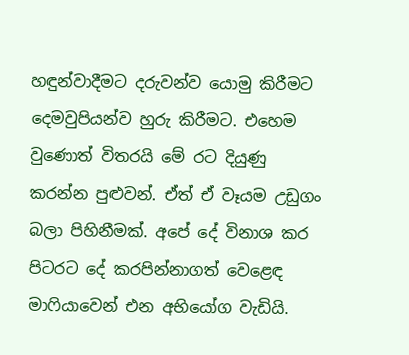හඳුන්වාදීමට දරුවන්ව යොමු කිරීමට දෙමවුපියන්ව හුරු කිරීමට. එහෙම වුණොත් විතරයි මේ රට දියුණු කරන්න පුළුවන්. ඒත් ඒ වෑයම උඩුගං බලා පිහිනීමක්. අපේ දේ විනාශ කර පිටරට දේ කරපින්නාගත් වෙළෙඳ මාෆියාවෙන් එන අභියෝග වැඩියි.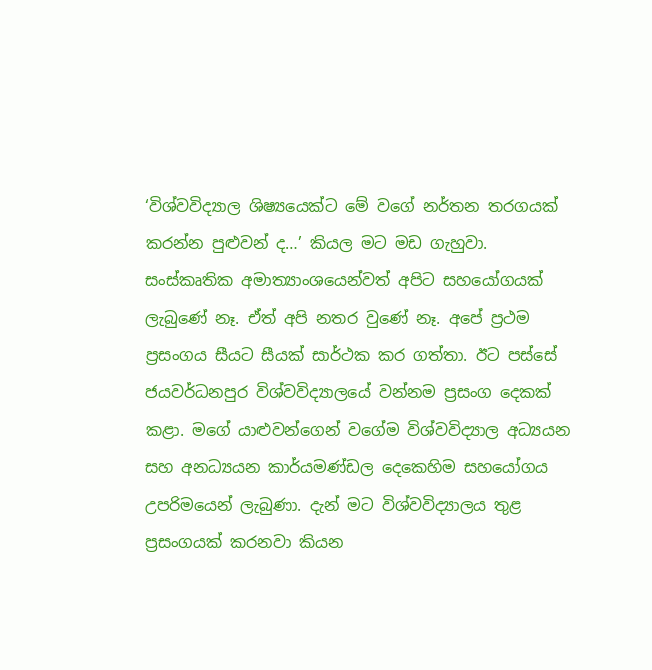‘විශ්වවිද්‍යාල ශිෂ්‍යයෙක්ට මේ වගේ නර්තන තරගයක් කරන්න පුළුවන් ද…’ කියල මට මඩ ගැහුවා. සංස්කෘතික අමාත්‍යාංශයෙන්වත් අපිට සහයෝගයක් ලැබුණේ නෑ. ඒත් අපි නතර වුණේ නෑ. අපේ ප්‍රථම ප්‍රසංගය සීයට සීයක් සාර්ථක කර ගත්තා. ඊට පස්සේ ජයවර්ධනපුර විශ්වවිද්‍යාලයේ වන්නම ප්‍රසංග දෙකක් කළා. මගේ යාළුවන්ගෙන් වගේම විශ්වවිද්‍යාල අධ්‍යයන සහ අනධ්‍යයන කාර්යමණ්ඩල දෙකෙහිම සහයෝගය උපරිමයෙන් ලැබුණා. දැන් මට විශ්වවිද්‍යාලය තුළ ප්‍රසංගයක් කරනවා කියන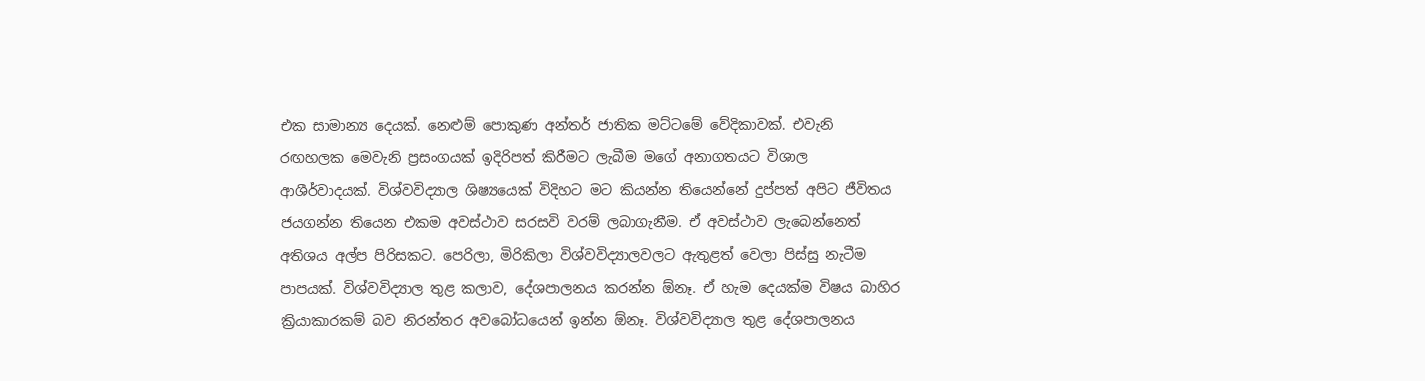එක සාමාන්‍ය දෙයක්. නෙළුම් පොකුණ අන්තර් ජාතික මට්ටමේ වේදිකාවක්. එවැනි රඟහලක මෙවැනි ප්‍රසංගයක් ඉදිරිපත් කිරීමට ලැබීම මගේ අනාගතයට විශාල ආශීර්වාදයක්. විශ්වවිද්‍යාල ශිෂ්‍යයෙක් විදිහට මට කියන්න තියෙන්නේ දුප්පත් අපිට ජීවිතය ජයගන්න තියෙන එකම අවස්ථාව සරසවි වරම් ලබාගැනීම. ඒ අවස්ථාව ලැබෙන්නෙත් අතිශය අල්ප පිරිසකට. පෙරිලා, මිරිකිලා විශ්වවිද්‍යාලවලට ඇතුළත් වෙලා පිස්සු නැටීම පාපයක්. විශ්වවිද්‍යාල තුළ කලාව, දේශපාලනය කරන්න ඕනෑ. ඒ හැම දෙයක්ම විෂය බාහිර ක්‍රියාකාරකම් බව නිරන්තර අවබෝධයෙන් ඉන්න ඕනෑ. විශ්වවිද්‍යාල තුළ දේශපාලනය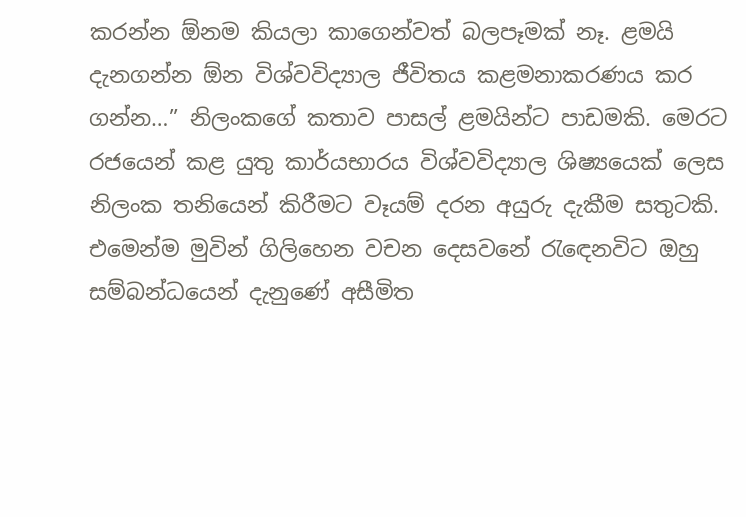කරන්න ඕනම කියලා කාගෙන්වත් බලපෑමක් නෑ. ළමයි දැනගන්න ඕන විශ්වවිද්‍යාල ජීවිතය කළමනාකරණය කර ගන්න…” නිලංකගේ කතාව පාසල් ළමයින්ට පාඩමකි. මෙරට රජයෙන් කළ යුතු කාර්යභාරය විශ්වවිද්‍යාල ශිෂ්‍යයෙක් ලෙස නිලංක තනියෙන් කිරීමට වෑයම් දරන අයුරු දැකීම සතුටකි. එමෙන්ම මුවින් ගිලිහෙන වචන දෙසවනේ රැඳෙනවිට ඔහු සම්බන්ධයෙන් දැනුණේ අසීමිත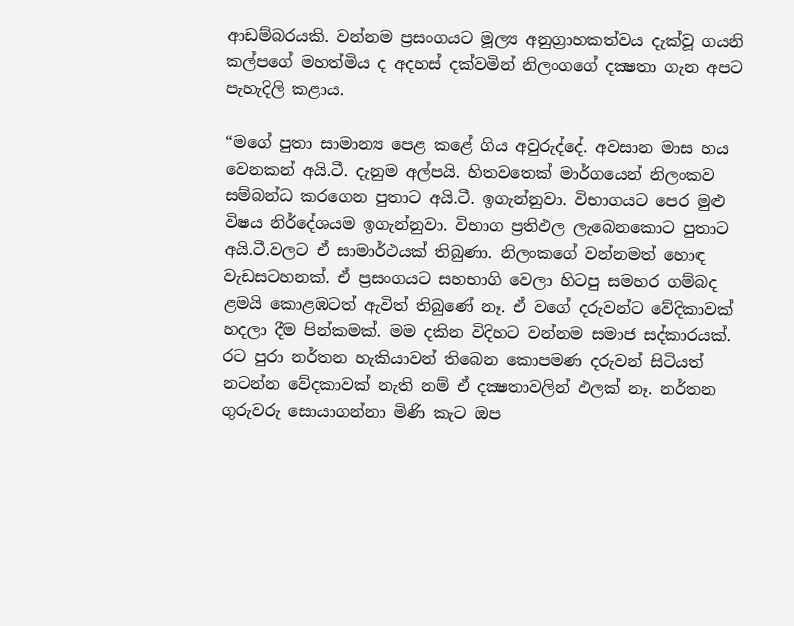ආඩම්බරයකි. වන්නම ප්‍රසංගයට මූල්‍ය අනුග්‍රාහකත්වය දැක්වූ ගයනි කල්පගේ මහත්මිය ද අදහස් දක්වමින් නිලංගගේ දක්‍ෂතා ගැන අපට පැහැදිලි කළාය.

“මගේ පුතා සාමාන්‍ය පෙළ කළේ ගිය අවුරුද්දේ. අවසාන මාස හය වෙනකන් අයි.ටී. දැනුම අල්පයි. හිතවතෙක් මාර්ගයෙන් නිලංකව සම්බන්ධ කරගෙන පුතාට අයි.ටී. ඉගැන්නුවා. විභාගයට පෙර මුළු විෂය නිර්දේශයම ඉගැන්නුවා. විභාග ප්‍රතිඵල ලැබෙනකොට පුතාට අයි.ටී.වලට ඒ සාමාර්ථයක් තිබුණා. නිලංකගේ වන්නමත් හොඳ වැඩසටහනක්. ඒ ප්‍රසංගයට සහභාගි වෙලා හිටපු සමහර ගම්බද ළමයි කොළඹටත් ඇවිත් තිබුණේ නෑ. ඒ වගේ දරුවන්ට වේදිකාවක් හදලා දීම පින්කමක්. මම දකින විදිහට වන්නම සමාජ සද්කාරයක්. රට පුරා නර්තන හැකියාවන් තිබෙන කොපමණ දරුවන් සිටියත් නටන්න වේදකාවක් නැති නම් ඒ දක්‍ෂතාවලින් ඵලක් නෑ. නර්තන ගුරුවරු සොයාගන්නා මිණි කැට ඔප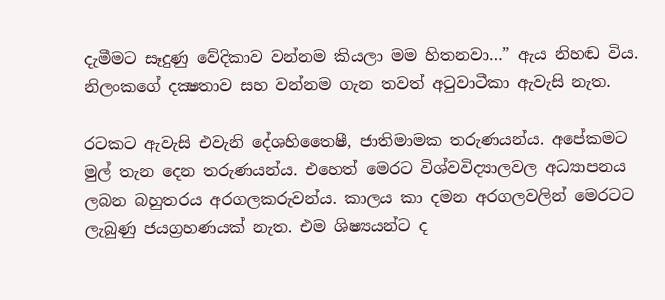දැමීමට සෑදුණු වේදිකාව වන්නම කියලා මම හිතනවා…” ඇය නිහඬ විය. නිලංකගේ දක්‍ෂතාව සහ වන්නම ගැන තවත් අටුවාටීකා ඇවැසි නැත.

රටකට ඇවැසි එවැනි දේශහිතෛෂී, ජාතිමාමක තරුණයන්ය. අපේකමට මුල් තැන දෙන තරුණයන්ය. එහෙත් මෙරට විශ්වවිද්‍යාලවල අධ්‍යාපනය ලබන බහුතරය අරගලකරුවන්ය. කාලය කා දමන අරගලවලින් මෙරටට ලැබුණු ජයග්‍රහණයක් නැත. එම ශිෂ්‍යයන්ට ද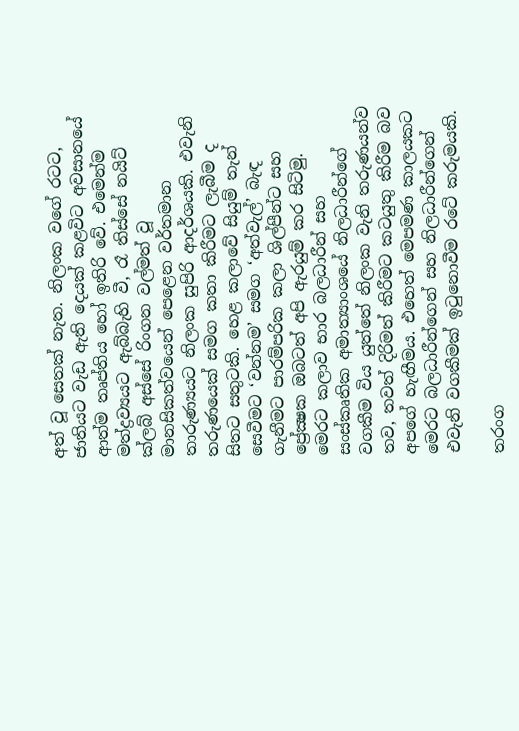අත් වූ සෙතක් නැත. නිලංක වගේ රටට, ජාතියට වැඩ ඇති දෙයක් කළවිට අවසානයේ ආත්ම තෘප්තිය හෝ ඉතිරි වේ. එමෙන්ම මත්ද්‍රව්‍යයට ඇබ්බැහි වී, රෑ තිස්සේ නයිට් ක්ලබ් අස්සේ රිංගන වල්මත් වූ මානසිකත්වයෙන් පෙළෙන වර්තමාන තාරුණ්‍යයට නිලංක සුපිරි ආදර්ශයකි. එවැනි තරුණයෙක් සමග කතා කිරීමට ලැබීම ද සිතට සතුටකි. හෙළ කලාවේ සියුම් තැන් සෙවීමට ‘වන්නම’ සමග ‘අත්වැල්’ බැඳ ගැනීමට පාරම්පරික කලා ශිල්පීන්ට සහ ප්‍රේක්‍ෂක ඔබටත් අපි ඇරයුම් කර සිටිමු. මෙරට කලාව භාර බලධාරීන් සහ සංස්කෘතික අමාත්‍යාංශයේ නිලධාරීන්ගේ වගකීම විය යුත්තේ නිලංක වැනි තරුණයන්ව තව, තවත් දිරිමත් කිරීමට කටයුතු කිරීම බව අපගේ හැඟීමය. එහෙත් මෙපමණ කාලයකට මෙරට බලධාරීන්ගෙන් සහ නිලධාරීන්ගෙන් එවැනි වගකීමක් ඉටුනොවීම රටේ කරුමයකි.

තරංග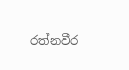රත්නවීර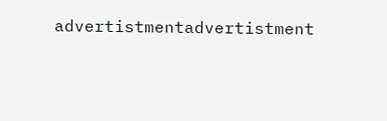advertistmentadvertistment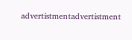advertistmentadvertistment